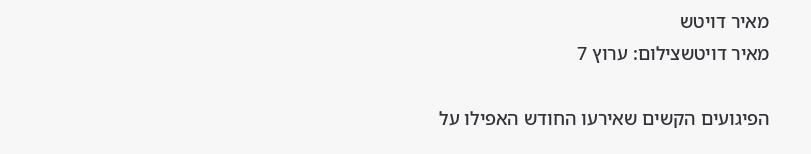מאיר דויטש
מאיר דויטשצילום: ערוץ 7

הפיגועים הקשים שאירעו החודש האפילו על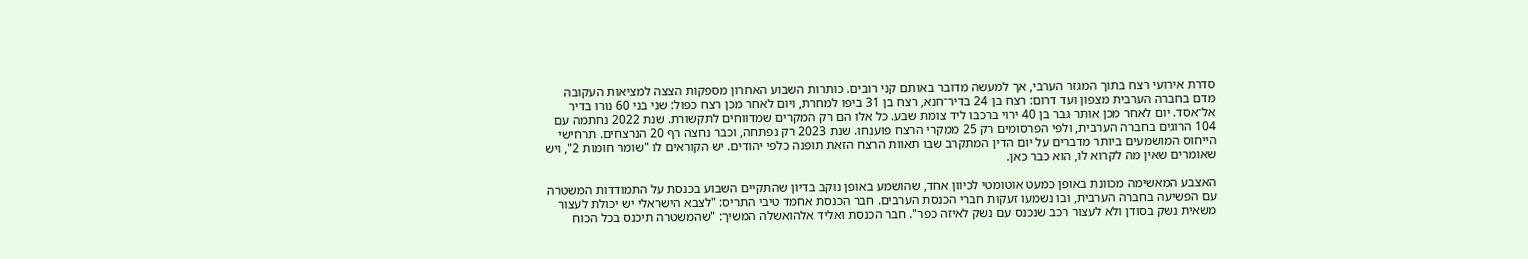סדרת אירועי רצח בתוך המגזר הערבי, אך למעשה מדובר באותם קני רובים. כותרות השבוע האחרון מספקות הצצה למציאות העקובה מדם בחברה הערבית מצפון ועד דרום: רצח בן 24 בדיר־חנא, רצח בן 31 ביפו למחרת, ויום לאחר מכן רצח כפול: שני בני 60 נורו בדיר אל־אסד. יום לאחר מכן אותר גבר בן 40 ירוי ברכבו ליד צומת שבע. כל אלו הם רק המקרים שמדווחים לתקשורת. שנת 2022 נחתמה עם 104 הרוגים בחברה הערבית, ולפי הפרסומים רק 25 ממקרי הרצח פוענחו. שנת 2023 רק נפתחה, וכבר נחצה רף 20 הנרצחים. תרחישי הייחוס המושמעים ביותר מדברים על יום הדין המתקרב שבו תאוות הרצח הזאת תופנה כלפי יהודים. יש הקוראים לו "שומר חומות 2", ויש שאומרים שאין מה לקרוא לו, הוא כבר כאן.

האצבע המאשימה מכוונת באופן כמעט אוטומטי לכיוון אחד, שהושמע באופן נוקב בדיון שהתקיים השבוע בכנסת על התמודדות המשטרה עם הפשיעה בחברה הערבית, ובו נשמעו זעקות חברי הכנסת הערבים. חבר הכנסת אחמד טיבי התריס: "לצבא הישראלי יש יכולת לעצור משאית נשק בסודן ולא לעצור רכב שנכנס עם נשק לאיזה כפר". חבר הכנסת ואליד אלהואשלה המשיך: "שהמשטרה תיכנס בכל הכוח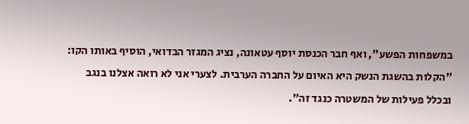במשפחות הפשע", ואף חבר הכנסת יוסף עטאונה, נציג המגזר הבדואי, הוסיף באותו הקו: "הקלות בהשגת הנשק היא האיום על החברה הערבית. לצערי אני לא רואה אצלנו בנגב ובכלל פעילות של המשטרה כנגד זה".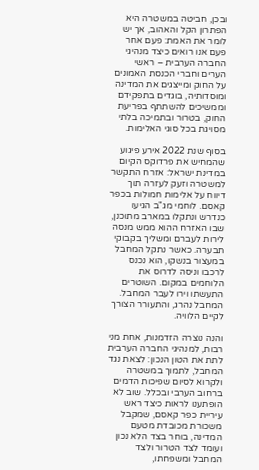ובכן, חביטה במשטרה היא הפתרון הקל והאהוב, אך יש לומר את האמת: פעם אחר פעם אנו רואים כיצד מנהיגי החברה הערבית – ראשי הערים וחברי הכנסת האמונים על החוק ומייצגים את המדינה ומוסדותיה, בוגדים בתפקידם וממשיכים להשתתף בפריעת החוק, בטרור ובתמיכה בלתי מסויגת בכל סוגי האלימות.

בסוף שנת 2022 אירע פיגוע שהמחיש את פרדוקס הקיום במדינת ישראל: אזרח התקשר למשטרה וזעק לעזרה תוך דיווח על אלימות חמולות בכפר קאסם. לוחמי מג"ב הגיעו כנדרש ונתקלו במארב מתוכנן, שבו האזרח ההוא ממש מנסה לירות לעברם ומשליך בקבוקי תבערה. כאשר נתקל המחבל במעצור בנשקו, הוא נכנס לרכבו וניסה לדרוס את הלוחמים במקום. השוטרים התעשתו וירו לעבר המחבל. המחבל נהרג, והתעורר הצורך לקיים הלוויה.

והנה נוצרה הזדמנות, אחת מני רבות, למנהיגי החברה הערבית לתת את הטון הנכון: לצאת נגד המחבל, לתמוך במשטרה ולקרוא לסיום שפיכות הדמים ברחוב הערבי ובכלל. שוב לא הופתענו לראות כיצד ראש עיריית כפר קאסם, שמקבל משכורת מכובדת מטעם המדינה, בוחר בצד הלא נכון ועומד לצד הטרור ולצד המחבל ומשפחתו,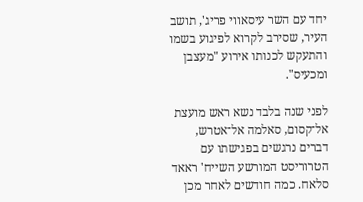יחד עם השר עיסאווי פריג', תושב העיר, שסירב לקרוא לפיגוע בשמו והתעקש לכנותו אירוע "מעצבן ומכעיס".

לפני שנה בלבד נשא ראש מועצת אל־קסום, סאלמה אל־אטרש, דברים נרגשים בפגישתו עם הטרוריסט המורשע השייח' ראאד סלאח. כמה חודשים לאחר מכן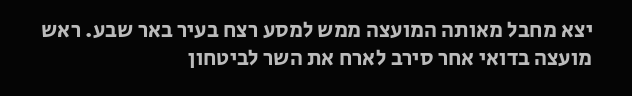יצא מחבל מאותה המועצה ממש למסע רצח בעיר באר שבע. ראש מועצה בדואי אחר סירב לארח את השר לביטחון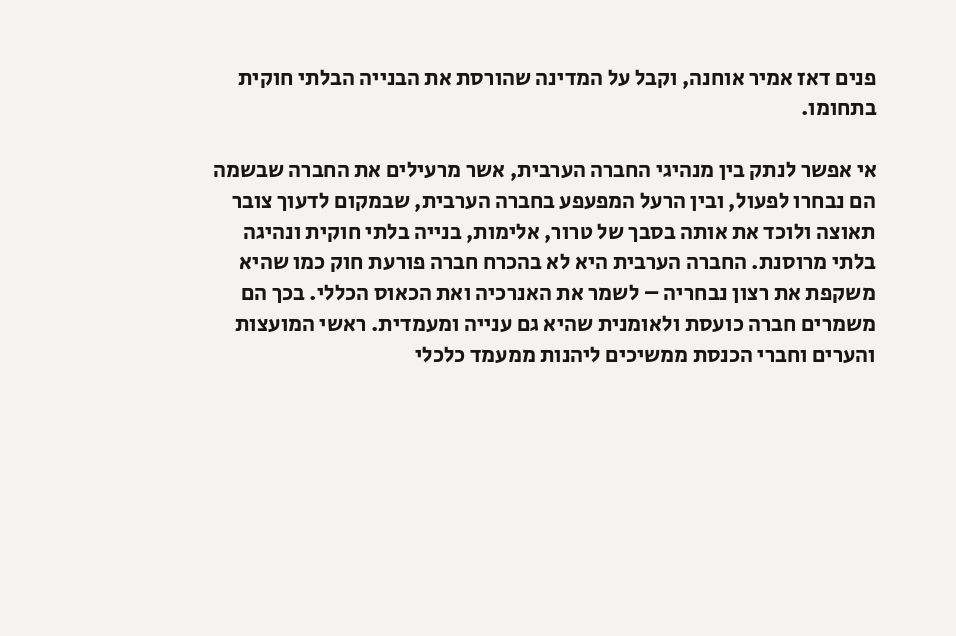פנים דאז אמיר אוחנה, וקבל על המדינה שהורסת את הבנייה הבלתי חוקית בתחומו.

אי אפשר לנתק בין מנהיגי החברה הערבית, אשר מרעילים את החברה שבשמה הם נבחרו לפעול, ובין הרעל המפעפע בחברה הערבית, שבמקום לדעוך צובר תאוצה ולוכד את אותה בסבך של טרור, אלימות, בנייה בלתי חוקית ונהיגה בלתי מרוסנת. החברה הערבית היא לא בהכרח חברה פורעת חוק כמו שהיא משקפת את רצון נבחריה – לשמר את האנרכיה ואת הכאוס הכללי. בכך הם משמרים חברה כועסת ולאומנית שהיא גם ענייה ומעמדית. ראשי המועצות והערים וחברי הכנסת ממשיכים ליהנות ממעמד כלכלי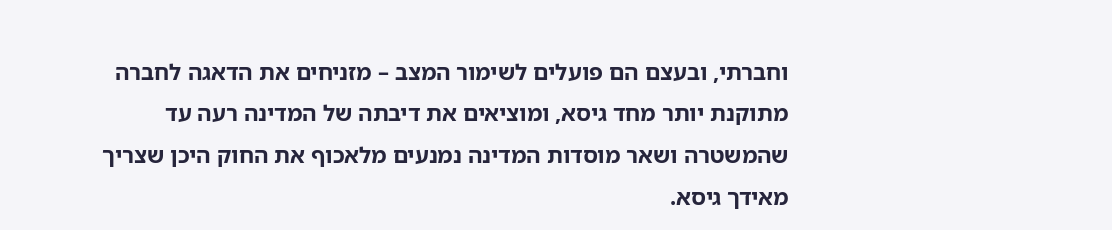וחברתי, ובעצם הם פועלים לשימור המצב – מזניחים את הדאגה לחברה מתוקנת יותר מחד גיסא, ומוציאים את דיבתה של המדינה רעה עד שהמשטרה ושאר מוסדות המדינה נמנעים מלאכוף את החוק היכן שצריך מאידך גיסא.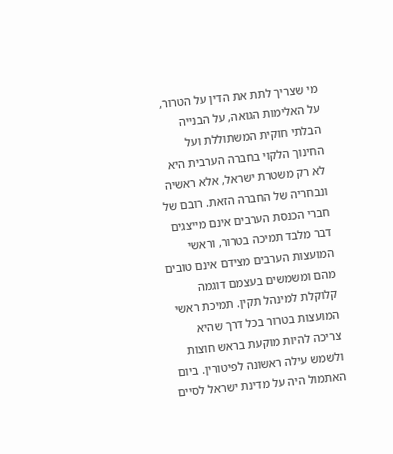מי שצריך לתת את הדין על הטרור, על האלימות הגואה, על הבנייה הבלתי חוקית המשתוללת ועל החינוך הלקוי בחברה הערבית היא לא רק משטרת ישראל, אלא ראשיה ונבחריה של החברה הזאת. רובם של חברי הכנסת הערבים אינם מייצגים דבר מלבד תמיכה בטרור, וראשי המועצות הערבים מצידם אינם טובים מהם ומשמשים בעצמם דוגמה קלוקלת למינהל תקין. תמיכת ראשי המועצות בטרור בכל דרך שהיא צריכה להיות מוקעת בראש חוצות ולשמש עילה ראשונה לפיטורין. ביום האתמול היה על מדינת ישראל לסיים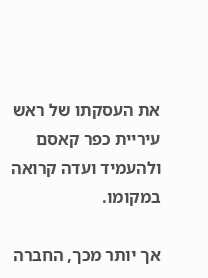את העסקתו של ראש עיריית כפר קאסם ולהעמיד ועדה קרואה במקומו.

אך יותר מכך, החברה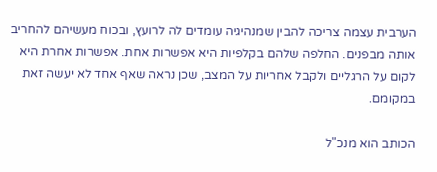הערבית עצמה צריכה להבין שמנהיגיה עומדים לה לרועץ, ובכוח מעשיהם להחריב אותה מבפנים. החלפה שלהם בקלפיות היא אפשרות אחת. אפשרות אחרת היא לקום על הרגליים ולקבל אחריות על המצב, שכן נראה שאף אחד לא יעשה זאת במקומם.

הכותב הוא מנכ"ל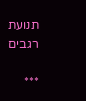תנועת רגבים

***